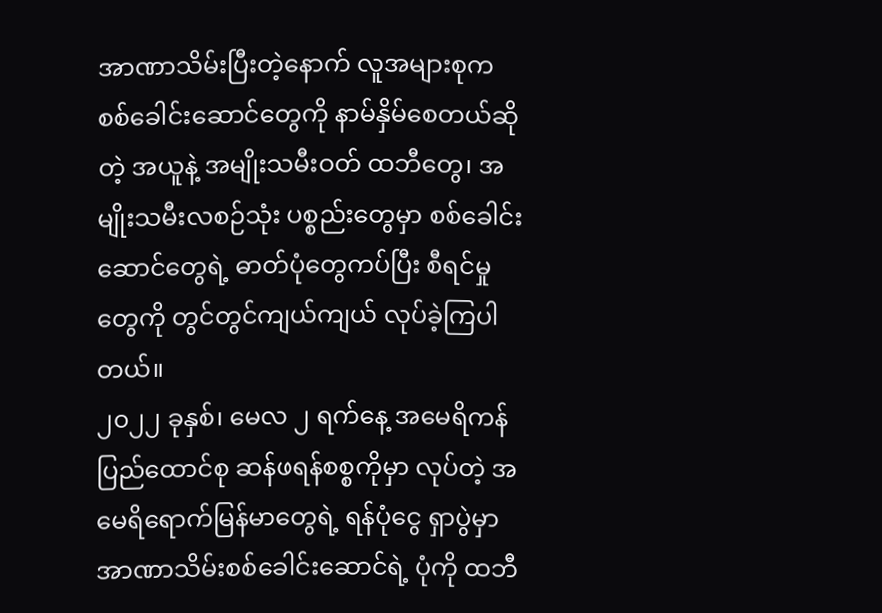အာဏာသိမ်းပြီးတဲ့နောက် လူအများစုက စစ်ခေါင်းဆောင်တွေကို နာမ်နှိမ်စေတယ်ဆိုတဲ့ အယူနဲ့ အမျိုးသမီးဝတ် ထဘီတွေ၊ အမျိုးသမီးလစဉ်သုံး ပစ္စည်းတွေမှာ စစ်ခေါင်းဆောင်တွေရဲ့ ဓာတ်ပုံတွေကပ်ပြီး စီရင်မှုတွေကို တွင်တွင်ကျယ်ကျယ် လုပ်ခဲ့ကြပါတယ်။
၂၀၂၂ ခုနှစ်၊ မေလ ၂ ရက်နေ့ အမေရိကန်ပြည်ထောင်စု ဆန်ဖရန်စစ္စကိုမှာ လုပ်တဲ့ အမေရိရောက်မြန်မာတွေရဲ့ ရန်ပုံငွေ ရှာပွဲမှာ အာဏာသိမ်းစစ်ခေါင်းဆောင်ရဲ့ ပုံကို ထဘီ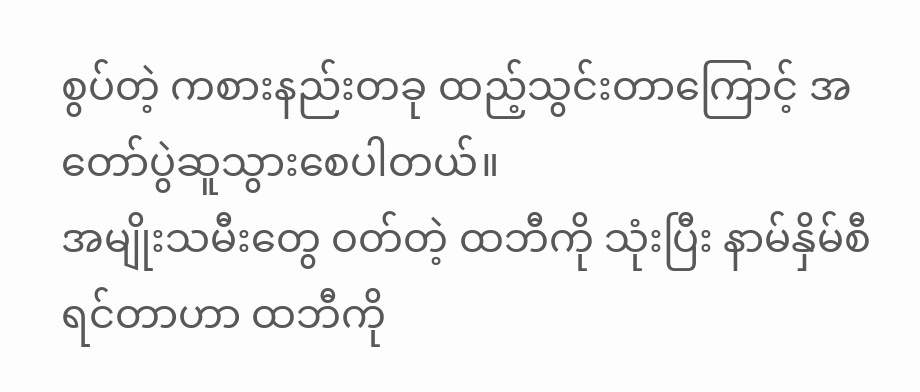စွပ်တဲ့ ကစားနည်းတခု ထည့်သွင်းတာကြောင့် အတော်ပွဲဆူသွားစေပါတယ်။
အမျိုးသမီးတွေ ဝတ်တဲ့ ထဘီကို သုံးပြီး နာမ်နှိမ်စီရင်တာဟာ ထဘီကို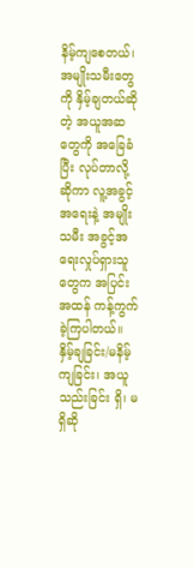နိမ့်ကျစေတယ်၊ အမျိုးသမီးတွေကို နှိမ့်ချတယ်ဆိုတဲ့ အယူအဆတွေကို အခြေခံပြီး လုပ်တာလို့ ဆိုကာ လူ့အခွင့်အရေးနဲ့ အမျိုးသမီး အခွင့်အရေးလှုပ်ရှားသူတွေက အပြင်းအထန် ကန့်ကွက်ခဲ့ကြပါတယ်။
နှိမ့်ချခြင်း/မနိမ့်ကျခြင်း၊ အယူသည်းခြင်း ရှိ၊ မရှိဆို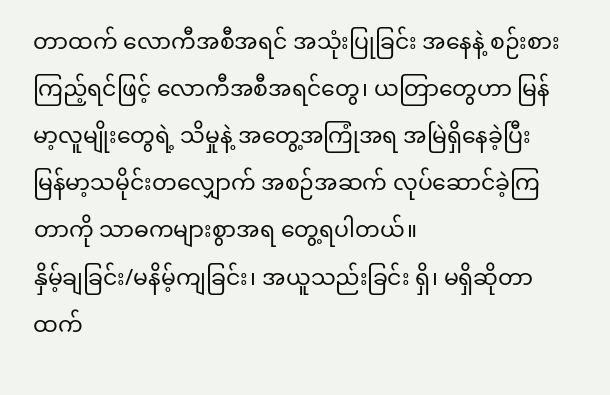တာထက် လောကီအစီအရင် အသုံးပြုခြင်း အနေနဲ့ စဉ်းစားကြည့်ရင်ဖြင့် လောကီအစီအရင်တွေ၊ ယတြာတွေဟာ မြန်မာ့လူမျိုးတွေရဲ့ သိမှုနဲ့ အတွေ့အကြုံအရ အမြဲရှိနေခဲ့ပြီး မြန်မာ့သမိုင်းတလျှောက် အစဉ်အဆက် လုပ်ဆောင်ခဲ့ကြတာကို သာဓကများစွာအရ တွေ့ရပါတယ်။
နှိမ့်ချခြင်း/မနိမ့်ကျခြင်း၊ အယူသည်းခြင်း ရှိ၊ မရှိဆိုတာထက်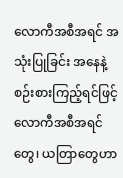လောကီအစီအရင် အသုံးပြုခြင်း အနေနဲ့ စဉ်းစားကြည့်ရင်ဖြင့် လောကီအစီအရင်တွေ၊ ယတြာတွေဟာ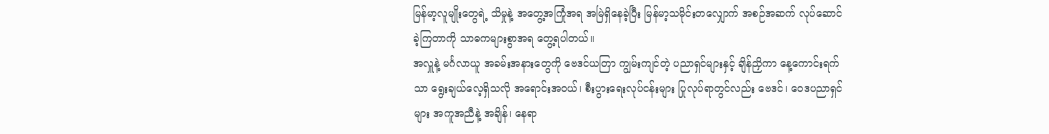မြန်မာ့လူမျိုးတွေရဲ့ သိမှုနဲ့ အတွေ့အကြုံအရ အမြဲရှိနေခဲ့ပြီး မြန်မာ့သမိုင်းတလျှောက် အစဉ်အဆက် လုပ်ဆောင်ခဲ့ကြတာကို သာဓကများစွာအရ တွေ့ရပါတယ်။
အလှူနဲ့ မင်္ဂလာယူ အခမ်းအနားတွေကို ဗေဒင်ယတြာ ကျွမ်းကျင်တဲ့ ပညာရှင်များနှင့် ချိန်ညှိကာ နေ့ကောင်းရက်သာ ရွေးချယ်လေ့ရှိသလို အရောင်းအဝယ်၊ စီးပွားရေးလုပ်ငန်းများ ပြုလုပ်ရာတွင်လည်း ဗေဒင်၊ ဝေဒပညာရှင်များ အကူအညီနဲ့ အချိန်၊ နေရာ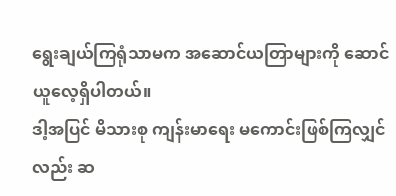ရွေးချယ်ကြရုံသာမက အဆောင်ယတြာများကို ဆောင်ယူလေ့ရှိပါတယ်။
ဒါ့အပြင် မိသားစု ကျန်းမာရေး မကောင်းဖြစ်ကြလျှင်လည်း ဆ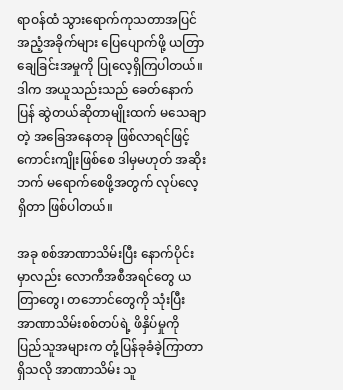ရာဝန်ထံ သွားရောက်ကုသတာအပြင် အညံ့အခိုက်များ ပြေပျောက်ဖို့ ယတြာချေခြင်းအမှုကို ပြုလေ့ရှိကြပါတယ်။ ဒါက အယူသည်းသည် ခေတ်နောက်ပြန် ဆွဲတယ်ဆိုတာမျိုးထက် မသေချာတဲ့ အခြေအနေတခု ဖြစ်လာရင်ဖြင့် ကောင်းကျိုးဖြစ်စေ ဒါမှမဟုတ် အဆိုးဘက် မရောက်စေဖို့အတွက် လုပ်လေ့ရှိတာ ဖြစ်ပါတယ်။

အခု စစ်အာဏာသိမ်းပြီး နောက်ပိုင်းမှာလည်း လောကီအစီအရင်တွေ ယတြာတွေ၊ တဘောင်တွေကို သုံးပြီး အာဏာသိမ်းစစ်တပ်ရဲ့ ဖိနှိပ်မှုကို ပြည်သူအများက တုံ့ပြန်ခုခံခဲ့ကြာတာ ရှိသလို အာဏာသိမ်း သူ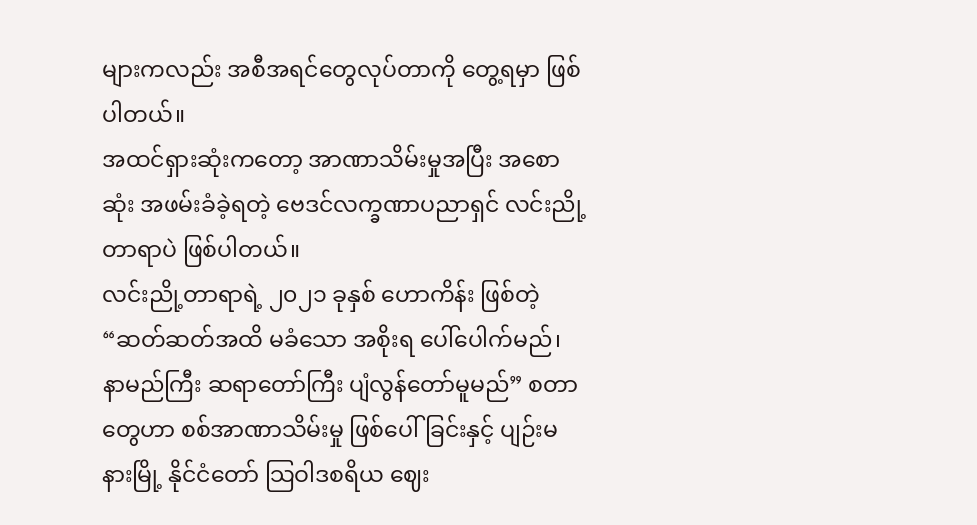များကလည်း အစီအရင်တွေလုပ်တာကို တွေ့ရမှာ ဖြစ်ပါတယ်။
အထင်ရှားဆုံးကတော့ အာဏာသိမ်းမှုအပြီး အစောဆုံး အဖမ်းခံခဲ့ရတဲ့ ဗေဒင်လက္ခဏာပညာရှင် လင်းညို့တာရာပဲ ဖြစ်ပါတယ်။
လင်းညို့တာရာရဲ့ ၂၀၂၁ ခုနှစ် ဟောကိန်း ဖြစ်တဲ့ “ဆတ်ဆတ်အထိ မခံသော အစိုးရ ပေါ်ပေါက်မည်၊ နာမည်ကြီး ဆရာတော်ကြီး ပျံလွန်တော်မူမည်” စတာတွေဟာ စစ်အာဏာသိမ်းမှု ဖြစ်ပေါ်ခြင်းနှင့် ပျဉ်းမနားမြို့ နိုင်ငံတော် သြဝါဒစရိယ ဈေး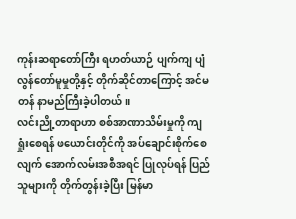ကုန်းဆရာတော်ကြီး ရဟတ်ယာဉ် ပျက်ကျ ပျံလွန်တော်မူမှုတို့နှင့် တိုက်ဆိုင်တာကြောင့် အင်မတန် နာမည်ကြီးခဲ့ပါတယ်။
လင်းညို့တာရာဟာ စစ်အာဏာသိမ်းမှုကို ကျရှုံးစေရန် ဖယောင်းတိုင်ကို အပ်ချောင်းစိုက်စေလျက် အောက်လမ်းအစီအရင် ပြုလုပ်ရန် ပြည်သူများကို တိုက်တွန်းခဲ့ပြီး မြန်မာ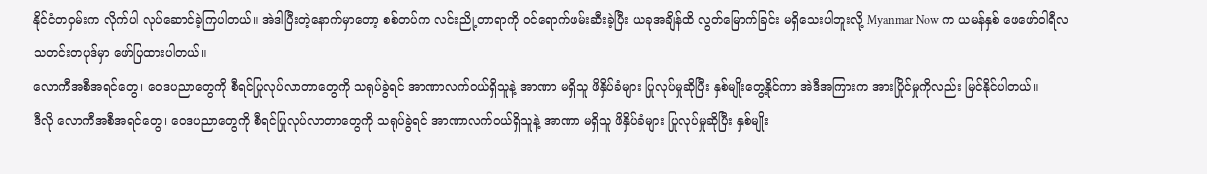နိုင်ငံတဝှမ်းက လိုက်ပါ လုပ်ဆောင်ခဲ့ကြပါတယ်။ အဲဒါပြီးတဲ့နောက်မှာတော့ စစ်တပ်က လင်းညို့တာရာကို ဝင်ရောက်ဖမ်းဆီးခဲ့ပြီး ယခုအချိန်ထိ လွတ်မြောက်ခြင်း မရှိသေးပါဘူးလို့ Myanmar Now က ယမန်နှစ် ဖေဖော်ဝါရီလ သတင်းတပုဒ်မှာ ဖော်ပြထားပါတယ်။
လောကီအစီအရင်တွေ၊ ဝေဒပညာတွေကို စီရင်ပြုလုပ်လာတာတွေကို သရုပ်ခွဲရင် အာဏာလက်ဝယ်ရှိသူနဲ့ အာဏာ မရှိသူ ဖိနှိပ်ခံများ ပြုလုပ်မှုဆိုပြီး နှစ်မျိုးတွေ့နိုင်ကာ အဲဒီအကြားက အားပြိုင်မှုကိုလည်း မြင်နိုင်ပါတယ်။
ဒီလို လောကီအစီအရင်တွေ၊ ဝေဒပညာတွေကို စီရင်ပြုလုပ်လာတာတွေကို သရုပ်ခွဲရင် အာဏာလက်ဝယ်ရှိသူနဲ့ အာဏာ မရှိသူ ဖိနှိပ်ခံများ ပြုလုပ်မှုဆိုပြီး နှစ်မျိုး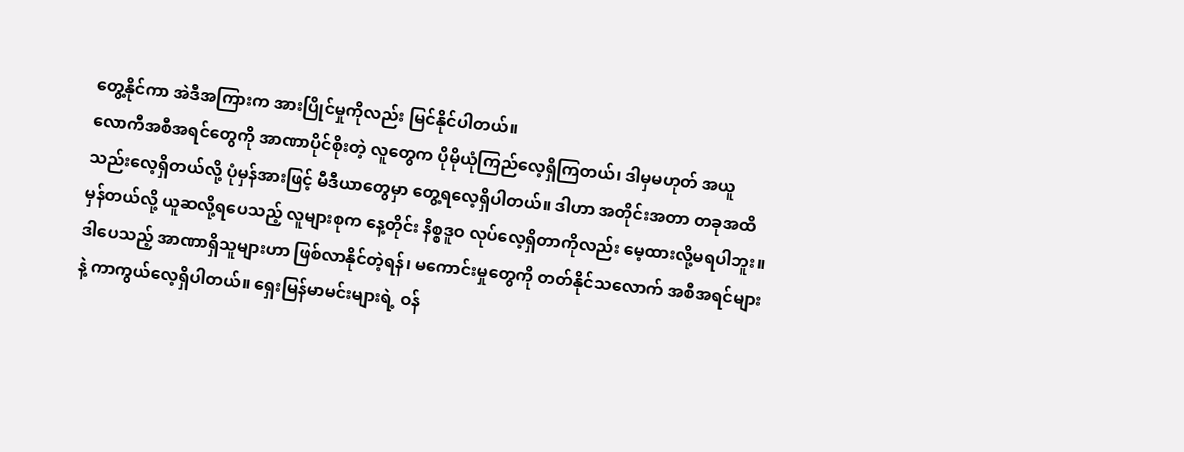တွေ့နိုင်ကာ အဲဒီအကြားက အားပြိုင်မှုကိုလည်း မြင်နိုင်ပါတယ်။
လောကီအစီအရင်တွေကို အာဏာပိုင်စိုးတဲ့ လူတွေက ပိုမိုယုံကြည်လေ့ရှိကြတယ်၊ ဒါမှမဟုတ် အယူသည်းလေ့ရှိတယ်လို့ ပုံမှန်အားဖြင့် မီဒီယာတွေမှာ တွေ့ရလေ့ရှိပါတယ်။ ဒါဟာ အတိုင်းအတာ တခုအထိ မှန်တယ်လို့ ယူဆလို့ရပေသည့် လူများစုက နေ့တိုင်း နိစ္စဒူဝ လုပ်လေ့ရှိတာကိုလည်း မေ့ထားလို့မရပါဘူး။
ဒါပေသည့် အာဏာရှိသူများဟာ ဖြစ်လာနိုင်တဲ့ရန်၊ မကောင်းမှုတွေကို တတ်နိုင်သလောက် အစီအရင်များနဲ့ ကာကွယ်လေ့ရှိပါတယ်။ ရှေးမြန်မာမင်းများရဲ့ ဝန်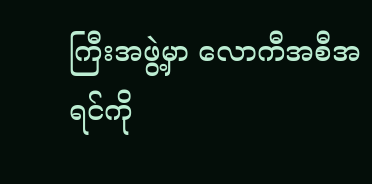ကြီးအဖွဲ့မှာ လောကီအစီအရင်ကို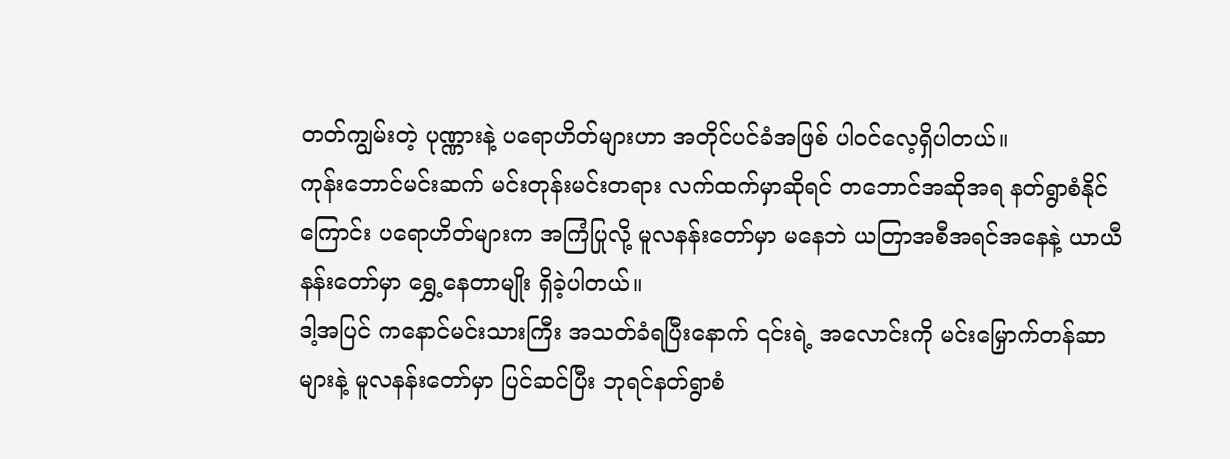တတ်ကျွမ်းတဲ့ ပုဏ္ဏားနဲ့ ပရောဟိတ်များဟာ အတိုင်ပင်ခံအဖြစ် ပါဝင်လေ့ရှိပါတယ်။
ကုန်းဘောင်မင်းဆက် မင်းတုန်းမင်းတရား လက်ထက်မှာဆိုရင် တဘောင်အဆိုအရ နတ်ရွာစံနိုင်ကြောင်း ပရောဟိတ်များက အကြံပြုလို့ မူလနန်းတော်မှာ မနေဘဲ ယတြာအစီအရင်အနေနဲ့ ယာယီနန်းတော်မှာ ရွှေ့နေတာမျိုး ရှိခဲ့ပါတယ်။
ဒါ့အပြင် ကနောင်မင်းသားကြီး အသတ်ခံရပြီးနောက် ၎င်းရဲ့ အလောင်းကို မင်းမြှောက်တန်ဆာများနဲ့ မူလနန်းတော်မှာ ပြင်ဆင်ပြီး ဘုရင်နတ်ရွာစံ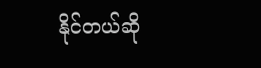နိုင်တယ်ဆို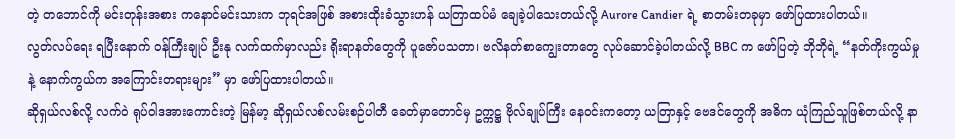တဲ့ တဘောင်ကို မင်းတုန်းအစား ကနောင်မင်းသားက ဘုရင်အဖြစ် အစားထိုးခံသွားဟန် ယတြာထပ်မံ ချေခဲ့ပါသေးတယ်လို့ Aurore Candier ရဲ့ စာတမ်းတခုမှာ ဖော်ပြထားပါတယ်။
လွတ်လပ်ရေး ရပြီးနောက် ဝန်ကြီးချုပ် ဦးနု လက်ထက်မှာလည်း ရိုးရာနတ်တွေကို ပူဇော်ပသတာ၊ ဗလိနတ်စာကျွေးတာတွေ လုပ်ဆောင်ခဲ့ပါတယ်လို့ BBC က ဖော်ပြတဲ့ ဘိုဘိုရဲ့ “နတ်ကိုးကွယ်မှုနဲ့ နောက်ကွယ်က အကြောင်းတရားများ” မှာ ဖော်ပြထားပါတယ်။
ဆိုရှယ်လစ်လို့ လက်ဝဲ ရုပ်ဝါဒအားကောင်းတဲ့ မြန်မာ့ ဆိုရှယ်လစ်လမ်းစဉ်ပါတီ ခေတ်မှာတောင်မှ ဥက္ကဋ္ဌ ဗိုလ်ချုပ်ကြီး နေဝင်းကတော့ ယတြာနှင့် ဗေဒင်တွေကို အဓိက ယုံကြည်သူဖြစ်တယ်လို့ နာ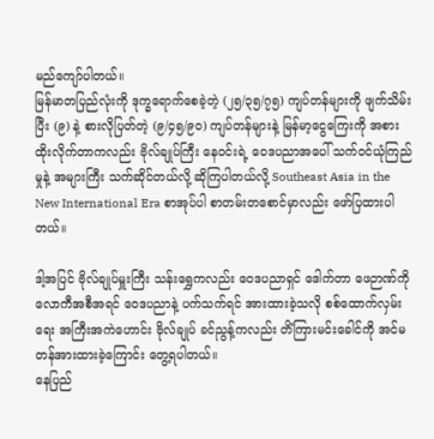မည်ကျော်ပါတယ်။
မြန်မာတပြည်လုံးကို ဒုက္ခရောက်စေခဲ့တဲ့ (၂၅/၃၅/၇၅) ကျပ်တန်များကို ဖျက်သိမ်းပြီး (၉) နဲ့ စားလိုပြတ်တဲ့ (၉/၄၅/၉၀) ကျပ်တန်များနဲ့ မြန်မာ့ငွေကြေးကို အစားထိုးလိုက်တာကလည်း ဗိုလ်ချုပ်ကြီး နေဝင်းရဲ့ ဝေဒပညာအပေါ် သက်ဝင်ယုံကြည်မှုနဲ့ အများကြီး သက်ဆိုင်တယ်လို့ ဆိုကြပါတယ်လို့ Southeast Asia in the New International Era စာအုပ်ပါ စာတမ်းတစောင်မှာလည်း ဖော်ပြထားပါတယ်။

ဒါ့အပြင် ဗိုလ်ချုပ်မှူးကြီး သန်းရွှေကလည်း ဝေဒပညာရှင် ဒေါက်တာ ဖေဉာဏ်ကို လောကီအစီအရင် ဝေဒပညာနဲ့ ပက်သက်ရင် အားထားခဲ့သလို စစ်ထောက်လှမ်းရေး အကြီးအကဲဟောင်း ဗိုလ်ချုပ် ခင်ညွန့်ကလည်း တိံကြားမင်းခေါင်ကို အင်မတန်အားထားခဲ့ကြောင်း တွေ့ရပါတယ်။
နေပြည်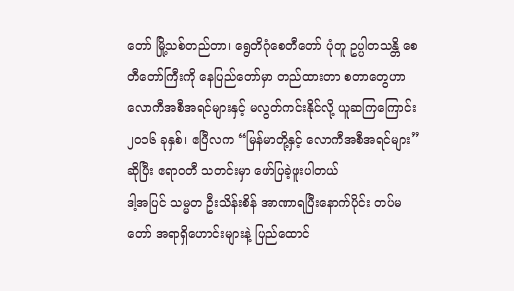တော် မြို့သစ်တည်တာ၊ ရွေတိဂုံစေတီတော် ပုံတူ ဥပ္ပါတသန္တိ စေတီတော်ကြီးကို နေပြည်တော်မှာ တည်ထားတာ စတာတွေဟာ လောကီအစီအရင်များနှင့် မလွတ်ကင်းနိုင်လို့ ယူဆကြကြောင်း ၂၀၁၆ ခုနှစ်၊ ဧပြီလက “မြန်မာတို့နှင့် လောကီအစီအရင်များ” ဆိုပြီး ဧရာဝတီ သတင်းမှာ ဖော်ပြခဲ့ဖူးပါတယ်
ဒါ့အပြင် သမ္မတ ဦးသိန်းစိန် အာဏာရပြီးနောက်ပိုင်း တပ်မတော် အရာရှိဟောင်းများနဲ့ ပြည်ထောင်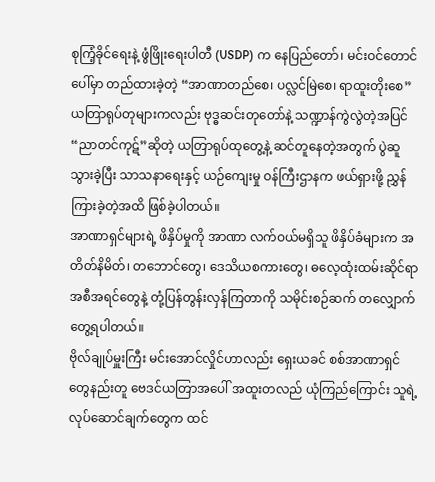စုကြံ့ခိုင်ရေးနဲ့ ဖွံဖြိုးရေးပါတီ (USDP) က နေပြည်တော်၊ မင်းဝင်တောင်ပေါ်မှာ တည်ထားခဲ့တဲ့ “အာဏာတည်စေ၊ ပလ္လင်မြဲစေ၊ ရာထူးတိုးစေ” ယတြာရုပ်တုများကလည်း ဗုဒ္ဓဆင်းတုတော်နဲ့ သဏ္ဍာန်ကွဲလွဲတဲ့အပြင် “ညာတင်ကုဋ်”ဆိုတဲ့ ယတြာရုပ်ထုတွေ့နဲ့ ဆင်တူနေတဲ့အတွက် ပွဲဆူသွားခဲ့ပြီး သာသနာရေးနှင့် ယဉ်ကျေးမှု ဝန်ကြီးဌာနက ဖယ်ရှားဖို့ ညွှန်ကြားခဲ့တဲ့အထိ ဖြစ်ခဲ့ပါတယ်။
အာဏာရှင်များရဲ့ ဖိနှိပ်မှုကို အာဏာ လက်ဝယ်မရှိသူ ဖိနှိပ်ခံများက အတိတ်နိမိတ်၊ တဘောင်တွေ၊ ဒေသိယစကားတွေ၊ ဓလေ့ထုံးထမ်းဆိုင်ရာ အစီအရင်တွေနဲ့ တုံ့ပြန်တွန်းလှန်ကြတာကို သမိုင်းစဉ်ဆက် တလျှောက် တွေ့ရပါတယ်။
ဗိုလ်ချုပ်မှူးကြီး မင်းအောင်လှိုင်ဟာလည်း ရှေးယခင် စစ်အာဏာရှင်တွေနည်းတူ ဗေဒင်ယတြာအပေါ် အထူးတလည် ယုံကြည်ကြောင်း သူရဲ့ လုပ်ဆောင်ချက်တွေက ထင်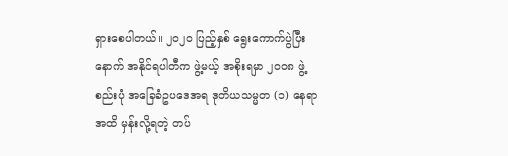ရှားစေပါတယ်။ ၂၀၂၀ ပြည့်နှစ် ရွေးကောက်ပွဲပြီးနောက် အနိုင်ရပါတီက ဖွဲ့မယ့် အစိုးရမှာ ၂၀၀၈ ဖွဲ့စည်းပုံ အခြေခံဥပဒေအရ ဒုတိယသမ္မတ (၁) နေရာအထိ မှန်းလို့ရတဲ့ တပ်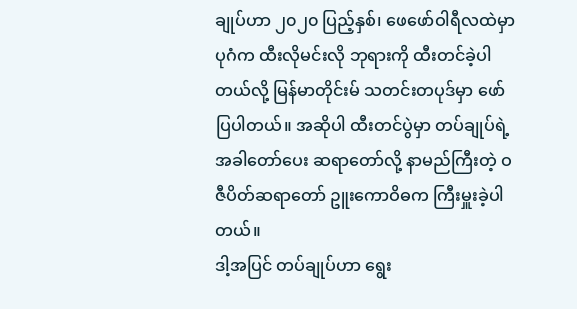ချုပ်ဟာ ၂၀၂၀ ပြည့်နှစ်၊ ဖေဖော်ဝါရီလထဲမှာ ပုဂံက ထီးလိုမင်းလို ဘုရားကို ထီးတင်ခဲ့ပါတယ်လို့ မြန်မာတိုင်းမ် သတင်းတပုဒ်မှာ ဖော်ပြပါတယ်။ အဆိုပါ ထီးတင်ပွဲမှာ တပ်ချုပ်ရဲ့ အခါတော်ပေး ဆရာတော်လို့ နာမည်ကြီးတဲ့ ဝဇီပိတ်ဆရာတော် ဥူးကောဝိဓက ကြီးမှူးခဲ့ပါတယ်။
ဒါ့အပြင် တပ်ချုပ်ဟာ ရွေး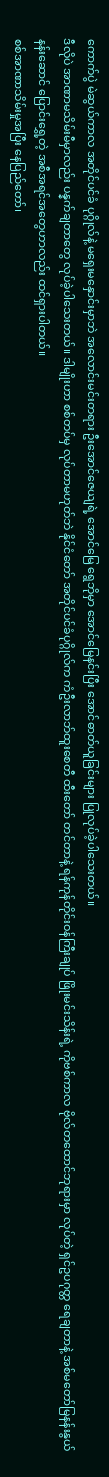ကောက်ပွဲ မဲဆွယ်ကာလ အတိုင်ပင်ခံ ပုဂ္ဂိုလ်နဲ့ မရှေးမနှောင်းမှာဘဲ အလောင်းမင်းတရား ဦးအောင်ဇေယျရဲ့ အောင်မြေ ရွေဘိုမှာ အောင်မြေနင်းပြီး အောင်ဓာတ်ယူခြင်းများ ပြုလုပ်ခဲ့ပါသေးတယ်။
ဒီလိုပဲ အာဏာမသိမ်းမီမှာလည်း ပန္နက်ချတာတွေ လုပ်ခဲ့ပါသေးတယ်။ ဒါမျိုးဟာ စစ်တပ်မှ လုပ်တာမဟုတ်ဘဲ နိုင်ငံတော် အတိုင်ပင်ခံပုဂ္ဂိုလ်က ကံဦးလာဘ်ထူးစေတီ ထီးတော် တင်တာနဲ့ ရန်ကုန်တိုင်းဝန်ကြီးချုပ် ဖြိုးမင်းသိန်းရဲ့ ကိုဗစ်ကာလ ဗိုလ်တထောင်ဘုရားမှာ လုပ်တဲ့ ရှင်ဥပဂုတ္တ ရေချတာနဲ့ အစ်မတော်မြနန်းနွယ် နန်းဆောင် ပြောင်းရွှေ့တဲ့ အစီအရင်အတွေဟာလည်း ထင်ရှားပါတယ်။
စစ်အာဏာသိမ်းမှုအပြီး နေပြည်တော်၊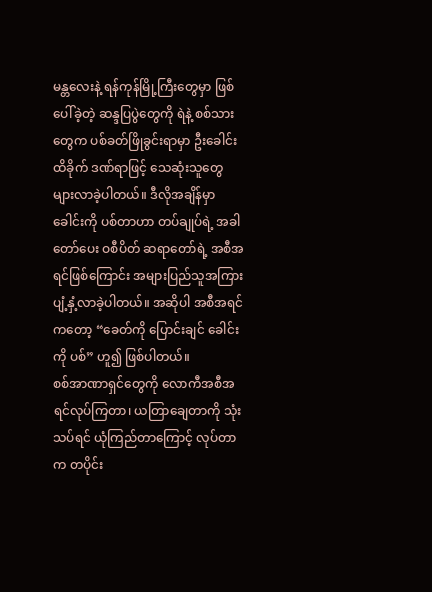မန္တလေးနဲ့ ရန်ကုန်မြို့ကြီးတွေမှာ ဖြစ်ပေါ်ခဲ့တဲ့ ဆန္ဒပြပွဲတွေကို ရဲနဲ့ စစ်သားတွေက ပစ်ခတ်ဖြိုခွင်းရာမှာ ဦးခေါင်းထိခိုက် ဒဏ်ရာဖြင့် သေဆုံးသူတွေ များလာခဲ့ပါတယ်။ ဒီလိုအချိန်မှာ ခေါင်းကို ပစ်တာဟာ တပ်ချုပ်ရဲ့ အခါတော်ပေး ဝစီပိတ် ဆရာတော်ရဲ့ အစီအရင်ဖြစ်ကြောင်း အများပြည်သူအကြား ပျံ့နှံ့လာခဲ့ပါတယ်။ အဆိုပါ အစီအရင်ကတော့ “ခေတ်ကို ပြောင်းချင် ခေါင်းကို ပစ်” ဟူ၍ ဖြစ်ပါတယ်။
စစ်အာဏာရှင်တွေကို လောကီအစီအရင်လုပ်ကြတာ၊ ယတြာချေတာကို သုံးသပ်ရင် ယုံကြည်တာကြောင့် လုပ်တာက တပိုင်း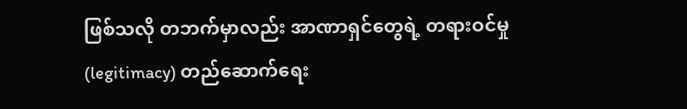ဖြစ်သလို တဘက်မှာလည်း အာဏာရှင်တွေရဲ့ တရားဝင်မှု (legitimacy) တည်ဆောက်ရေး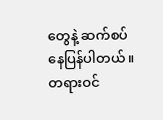တွေနဲ့ ဆက်စပ်နေပြန်ပါတယ်။
တရားဝင်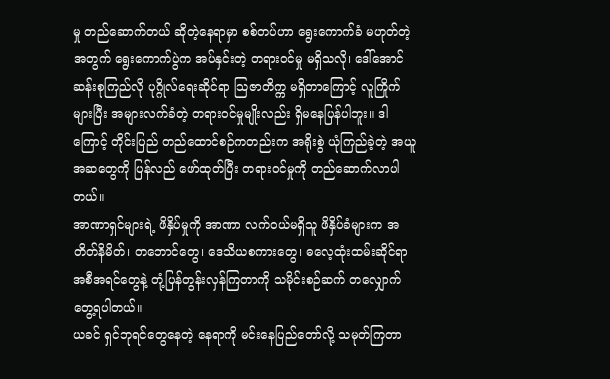မှု တည်ဆောက်တယ် ဆိုတဲ့နေရာမှာ စစ်တပ်ဟာ ရွေးကောက်ခံ မဟုတ်တဲ့အတွက် ရွေးကောက်ပွဲက အပ်နှင်းတဲ့ တရားဝင်မှု မရှိသလို၊ ဒေါ်အောင်ဆန်းစုကြည်လို ပုဂ္ဂိုလ်ရေးဆိုင်ရာ သြဇာတိက္က မရှိတာကြောင့် လူကြိုက်များပြီး အများလက်ခံတဲ့ တရားဝင်မှုမျိုးလည်း ရှိမနေပြန်ပါဘူး။ ဒါကြောင့် တိုင်းပြည် တည်ထောင်စဉ်ကတည်းက အရိုးစွဲ ယုံကြည်ခဲ့တဲ့ အယူအဆတွေကို ပြန်လည် ဖော်ထုတ်ပြီး တရားဝင်မှုကို တည်ဆောက်လာပါတယ်။
အာဏာရှင်များရဲ့ ဖိနှိပ်မှုကို အာဏာ လက်ဝယ်မရှိသူ ဖိနှိပ်ခံများက အတိတ်နိမိတ်၊ တဘောင်တွေ၊ ဒေသိယစကားတွေ၊ ဓလေ့ထုံးထမ်းဆိုင်ရာ အစီအရင်တွေနဲ့ တုံ့ပြန်တွန်းလှန်ကြတာကို သမိုင်းစဉ်ဆက် တလျှောက် တွေ့ရပါတယ်။
ယခင် ရှင်ဘုရင်တွေနေတဲ့ နေရာကို မင်းနေပြည်တော်လို့ သမုတ်ကြတာ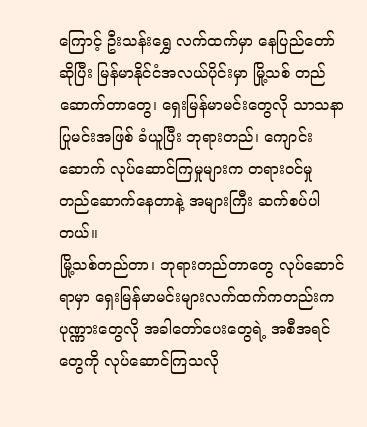ကြောင့် ဦးသန်းရွှေ လက်ထက်မှာ နေပြည်တော်ဆိုပြီး မြန်မာနိုင်ငံအလယ်ပိုင်းမှာ မြို့သစ် တည်ဆောက်တာတွေ၊ ရှေးမြန်မာမင်းတွေလို သာသနာပြုမင်းအဖြစ် ခံယူပြီး ဘုရားတည်၊ ကျောင်းဆောက် လုပ်ဆောင်ကြမှုများက တရားဝင်မှု တည်ဆောက်နေတာနဲ့ အများကြီး ဆက်စပ်ပါတယ်။
မြို့သစ်တည်တာ၊ ဘုရားတည်တာတွေ လုပ်ဆောင်ရာမှာ ရှေးမြန်မာမင်းများလက်ထက်ကတည်းက ပုဏ္ဏားတွေလို အခါတော်ပေးတွေရဲ့ အစီအရင်တွေကို လုပ်ဆောင်ကြသလို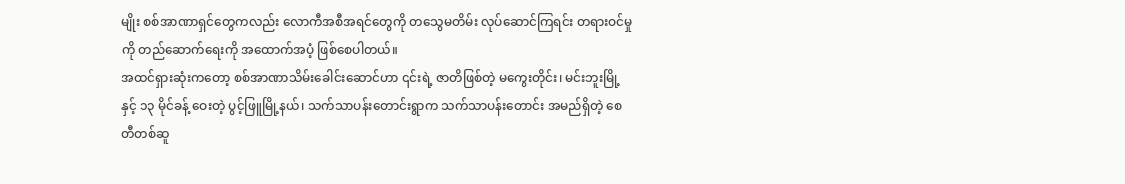မျိုး စစ်အာဏာရှင်တွေကလည်း လောကီအစီအရင်တွေကို တသွေမတိမ်း လုပ်ဆောင်ကြရင်း တရားဝင်မှုကို တည်ဆောက်ရေးကို အထောက်အပံ့ ဖြစ်စေပါတယ်။
အထင်ရှားဆုံးကတော့ စစ်အာဏာသိမ်းခေါင်းဆောင်ဟာ ၎င်းရဲ့ ဇာတိဖြစ်တဲ့ မကွေးတိုင်း၊ မင်းဘူးမြို့နှင့် ၁၃ မိုင်ခန့် ဝေးတဲ့ ပွင့်ဖြူမြို့နယ်၊ သက်သာပန်းတောင်းရွာက သက်သာပန်းတောင်း အမည်ရှိတဲ့ စေတီတစ်ဆူ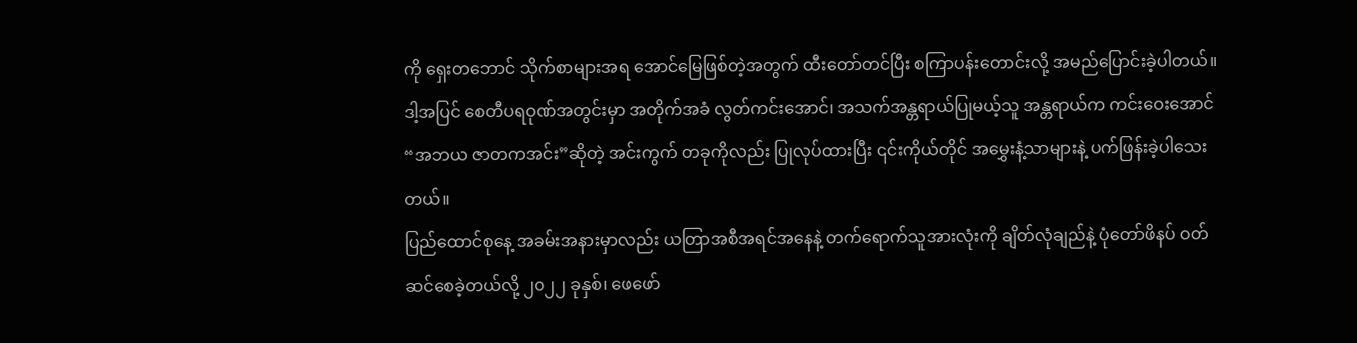ကို ရှေးတဘောင် သိုက်စာများအရ အောင်မြေဖြစ်တဲ့အတွက် ထီးတော်တင်ပြီး စကြာပန်းတောင်းလို့ အမည်ပြောင်းခဲ့ပါတယ်။
ဒါ့အပြင် စေတီပရဝုဏ်အတွင်းမှာ အတိုက်အခံ လွတ်ကင်းအောင်၊ အသက်အန္တရာယ်ပြုမယ့်သူ အန္တရာယ်က ကင်းဝေးအောင် “အဘယ ဇာတကအင်း”ဆိုတဲ့ အင်းကွက် တခုကိုလည်း ပြုလုပ်ထားပြီး ၎င်းကိုယ်တိုင် အမွှေးနံ့သာများနဲ့ ပက်ဖြန်းခဲ့ပါသေးတယ်။
ပြည်ထောင်စုနေ့ အခမ်းအနားမှာလည်း ယတြာအစီအရင်အနေနဲ့ တက်ရောက်သူအားလုံးကို ချိတ်လုံချည်နဲ့ ပုံတော်ဖိနပ် ဝတ်ဆင်စေခဲ့တယ်လို့ ၂၀၂၂ ခုနှစ်၊ ဖေဖော်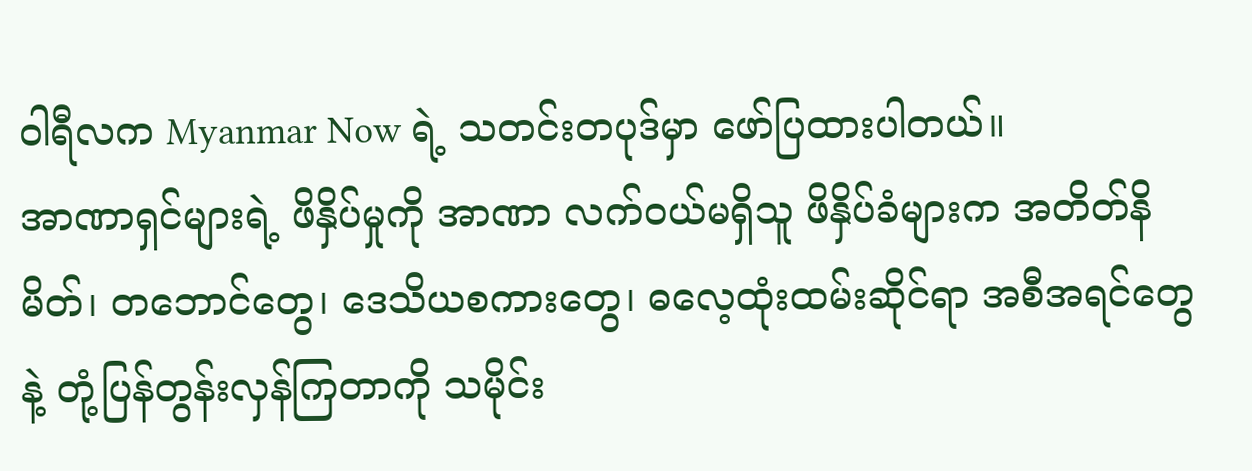ဝါရီလက Myanmar Now ရဲ့ သတင်းတပုဒ်မှာ ဖော်ပြထားပါတယ်။
အာဏာရှင်များရဲ့ ဖိနှိပ်မှုကို အာဏာ လက်ဝယ်မရှိသူ ဖိနှိပ်ခံများက အတိတ်နိမိတ်၊ တဘောင်တွေ၊ ဒေသိယစကားတွေ၊ ဓလေ့ထုံးထမ်းဆိုင်ရာ အစီအရင်တွေနဲ့ တုံ့ပြန်တွန်းလှန်ကြတာကို သမိုင်း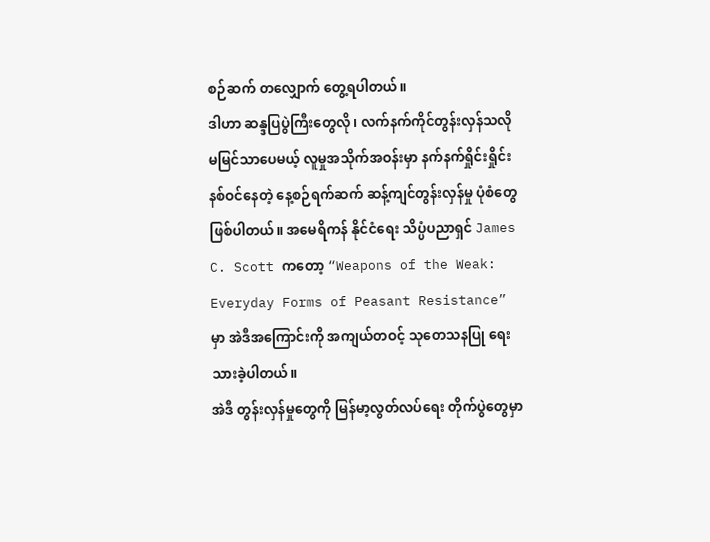စဉ်ဆက် တလျှောက် တွေ့ရပါတယ်။
ဒါဟာ ဆန္ဒပြပွဲကြီးတွေလို၊ လက်နက်ကိုင်တွန်းလှန်သလို မမြင်သာပေမယ့် လူမှုအသိုက်အဝန်းမှာ နက်နက်ရှိုင်းရှိုင်း နစ်ဝင်နေတဲ့ နေ့စဉ်ရက်ဆက် ဆန့်ကျင်တွန်းလှန်မှု ပုံစံတွေ ဖြစ်ပါတယ်။ အမေရိကန် နိုင်ငံရေး သိပ္ပံပညာရှင် James C. Scott ကတော့ “Weapons of the Weak: Everyday Forms of Peasant Resistance” မှာ အဲဒီအကြောင်းကို အကျယ်တဝင့် သုတေသနပြု ရေးသားခဲ့ပါတယ်။
အဲဒီ တွန်းလှန်မှုတွေကို မြန်မာ့လွတ်လပ်ရေး တိုက်ပွဲတွေမှာ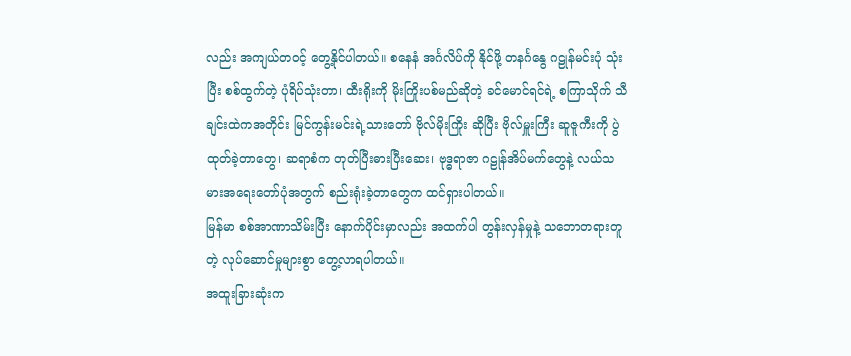လည်း အကျယ်တဝင့် တွေ့နိုင်ပါတယ်။ စနေနံ အင်္ဂလိပ်ကို နိုင်ဖို့ တနင်္ဂနွေ ဂဠုန်မင်းပုံ သုံးပြီး စစ်ထွက်တဲ့ ပုံရိပ်သုံးတာ၊ ထီးရိုးကို မိုးကြိုးပစ်မည်ဆိုတဲ့ ခင်မောင်ရင်ရဲ့ စကြာသိုက် သီချင်းထဲကအတိုင်း မြင်ကွန်းမင်းရဲ့သားတော် ဗိုလ်မိုးကြိုး ဆိုပြီး ဗိုလ်မှူးကြီး ဆူဇူကီးကို ပွဲထုတ်ခဲ့တာတွေ၊ ဆရာစံက တုတ်ပြီးဓားပြီးဆေး၊ ဗုဒ္ဓရာဇာ ဂဠုန်အိပ်မက်တွေနဲ့ လယ်သမားအရေးတော်ပုံအတွက် စည်းရုံးခဲ့တာတွေက ထင်ရှားပါတယ်။
မြန်မာ စစ်အာဏာသိမ်းပြီး နောက်ပိုင်းမှာလည်း အထက်ပါ တွန်းလှန်မှုနဲ့ သဘောတရားတူတဲ့ လုပ်ဆောင်မှုများစွာ တွေ့လာရပါတယ်။
အထူးခြားဆုံးက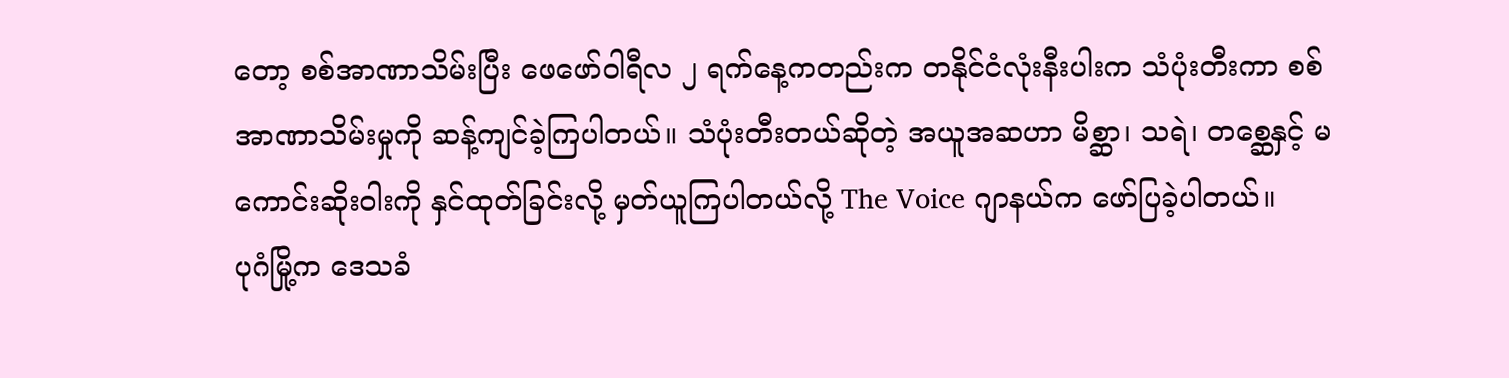တော့ စစ်အာဏာသိမ်းပြီး ဖေဖော်ဝါရီလ ၂ ရက်နေ့ကတည်းက တနိုင်ငံလုံးနီးပါးက သံပုံးတီးကာ စစ်အာဏာသိမ်းမှုကို ဆန့်ကျင်ခဲ့ကြပါတယ်။ သံပုံးတီးတယ်ဆိုတဲ့ အယူအဆဟာ မိစ္ဆာ၊ သရဲ၊ တစ္ဆေနှင့် မကောင်းဆိုးဝါးကို နှင်ထုတ်ခြင်းလို့ မှတ်ယူကြပါတယ်လို့ The Voice ဂျာနယ်က ဖော်ပြခဲ့ပါတယ်။
ပုဂံမြို့က ဒေသခံ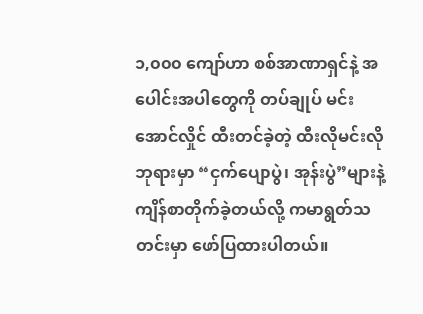၁,၀၀၀ ကျော်ဟာ စစ်အာဏာရှင်နဲ့ အပေါင်းအပါတွေကို တပ်ချုပ် မင်းအောင်လှိုင် ထီးတင်ခဲ့တဲ့ ထီးလိုမင်းလို ဘုရားမှာ “ငှက်ပျောပွဲ၊ အုန်းပွဲ”များနဲ့ ကျိန်စာတိုက်ခဲ့တယ်လို့ ကမာရွတ်သတင်းမှာ ဖော်ပြထားပါတယ်။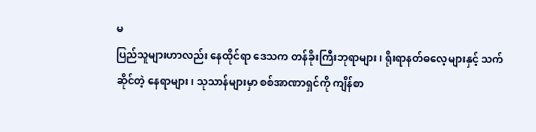မ
ပြည်သူများဟာလည်း နေထိုင်ရာ ဒေသက တန်ခိုးကြီးဘုရာများ၊ ရိုးရာနတ်ဓလေ့များနှင့် သက်ဆိုင်တဲ့ နေရာများ၊ သုသာန်များမှာ စစ်အာဏာရှင်ကို ကျိန်စာ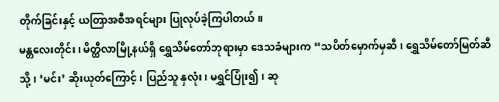တိုက်ခြင်းနှင့် ယတြာအစီအရင်များ ပြုလုပ်ခဲ့ကြပါတယ်။
မန္တလေးတိုင်း၊ မိတ္ထီလာမြို့နယ်ရှိ ရွှေသိမ်တော်ဘုရားမှာ ဒေသခံများက “သပိတ်မှောက်မှဆီ၊ ရွှေသိမ်တော်မြတ်ဆီသို့၊ ‘မင်း’ ဆိုးယုတ်ကြောင့်၊ ပြည်သူ နှလုံး၊ မရွှင်ပြုံး၍၊ ဆု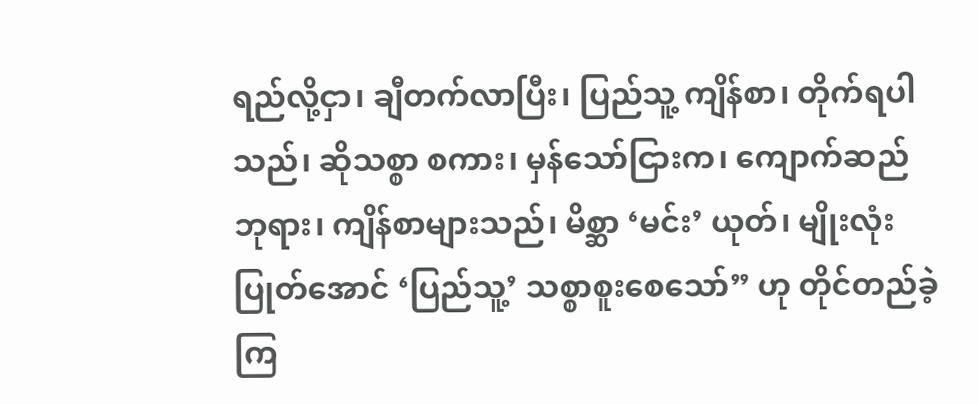ရည်လို့ငှာ၊ ချီတက်လာပြီး၊ ပြည်သူ့ ကျိန်စာ၊ တိုက်ရပါသည်၊ ဆိုသစ္စာ စကား၊ မှန်သော်ငြားက၊ ကျောက်ဆည် ဘုရား၊ ကျိန်စာများသည်၊ မိစ္ဆာ ‘မင်း’ ယုတ်၊ မျိုးလုံးပြုတ်အောင် ‘ပြည်သူ့’ သစ္စာစူးစေသော်” ဟု တိုင်တည်ခဲ့ကြ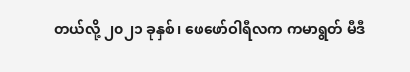တယ်လို့ ၂၀၂၁ ခုနှစ်၊ ဖေဖော်ဝါရီလက ကမာရွတ် မီဒီ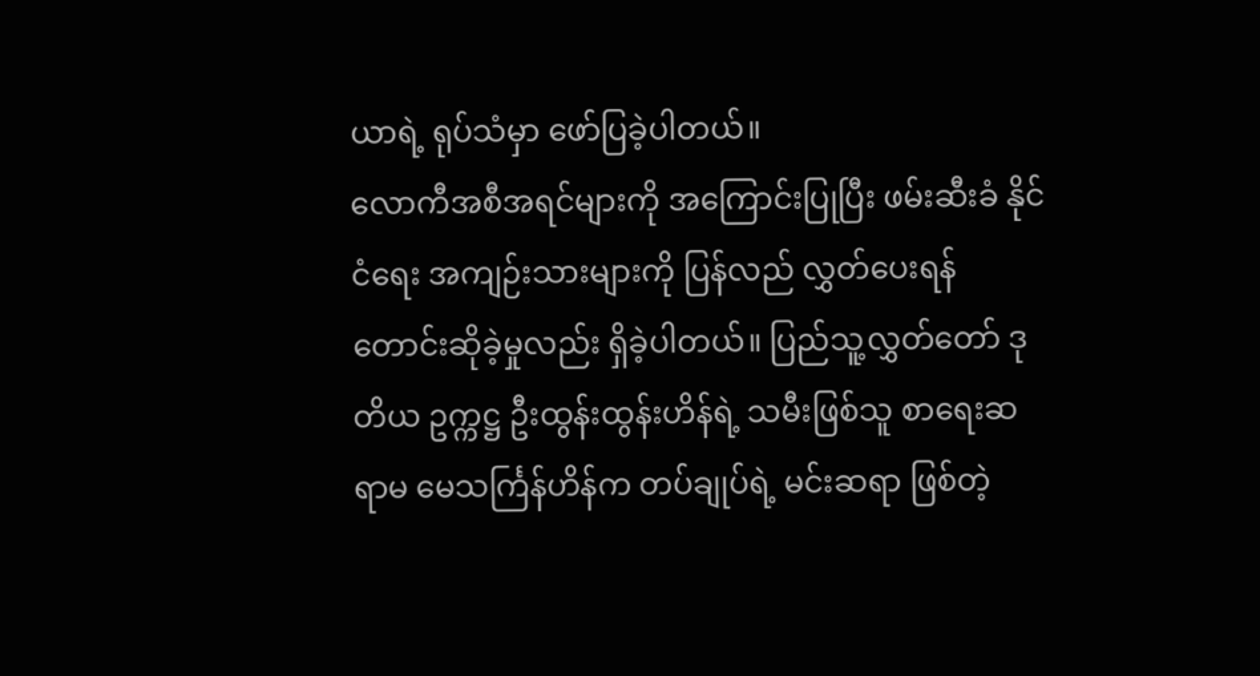ယာရဲ့ ရုပ်သံမှာ ဖော်ပြခဲ့ပါတယ်။
လောကီအစီအရင်များကို အကြောင်းပြုပြီး ဖမ်းဆီးခံ နိုင်ငံရေး အကျဉ်းသားများကို ပြန်လည် လွှတ်ပေးရန် တောင်းဆိုခဲ့မှုလည်း ရှိခဲ့ပါတယ်။ ပြည်သူ့လွှတ်တော် ဒုတိယ ဥက္ကဋ္ဌ ဦးထွန်းထွန်းဟိန်ရဲ့ သမီးဖြစ်သူ စာရေးဆရာမ မေသင်္ကြန်ဟိန်က တပ်ချုပ်ရဲ့ မင်းဆရာ ဖြစ်တဲ့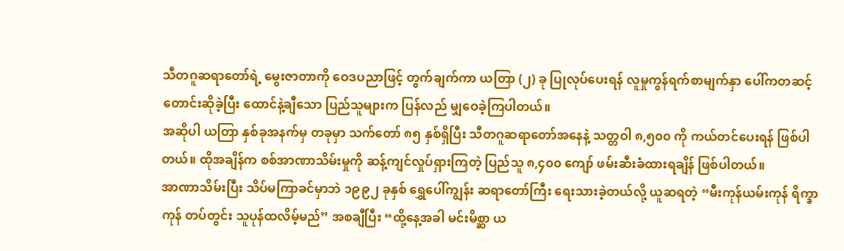သီတဂူဆရာတော်ရဲ့ မွေးဇာတာကို ဝေဒပညာဖြင့် တွက်ချက်ကာ ယတြာ (၂) ခု ပြုလုပ်ပေးရန် လူမှုကွန်ရက်စာမျက်နှာ ပေါ်ကတဆင့် တောင်းဆိုခဲ့ပြီး ထောင်နဲ့ချီသော ပြည်သူများက ပြန်လည် မျှဝေခဲ့ကြပါတယ်။
အဆိုပါ ယတြာ နှစ်ခုအနက်မှ တခုမှာ သက်တော် ၈၅ နှစ်ရှိပြီး သီတဂူဆရာတော်အနေနဲ့ သတ္တဝါ ၈,၅၀၀ ကို ကယ်တင်ပေးရန် ဖြစ်ပါတယ်။ ထိုအချိန်က စစ်အာဏာသိမ်းမှုကို ဆန့်ကျင်လှုပ်ရှားကြတဲ့ ပြည်သူ ၈,၄၀၀ ကျော် ဖမ်းဆီးခံထားရချိန် ဖြစ်ပါတယ်။
အာဏာသိမ်းပြီး သိပ်မကြာခင်မှာဘဲ ၁၉၉၂ ခုနှစ် ရွှေပေါ်ကျွန်း ဆရာတော်ကြီး ရေးသားခဲ့တယ်လို့ ယူဆရတဲ့ “မီးကုန်ယမ်းကုန် ရိက္ခာကုန် တပ်တွင်း သူပုန်ထလိမ့်မည်” အစချီပြီး “ထို့နေ့အခါ မင်းမိစ္ဆာ ယ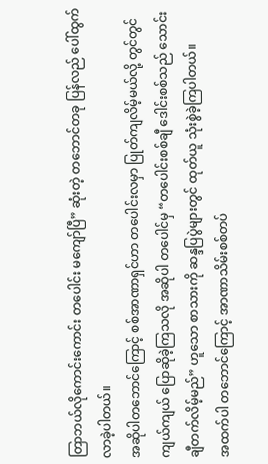တြာဘယ်လိုကောင်းကောင်း တပေါင်း မကျော်ပြီ” ဆုံးတဲ့ တဘောင်တခု ပြန်လည် ပေါ်ထွက်လာခဲ့ပါတယ်။
အဆိုပါတဘောင်ကြောင့် စစ်အာဏာရှင်ဟာ တပေါင်းလမှာ ပြုတ်ကျလိမ့်မယ်လို့ တွင်တွင်ကျယ်ကျယ် ပြောဆိုခဲ့ကြသလို အဆိုပါ တပေါင်မှ “တပေါင်းစစ်ချီ ဒေါင်းစစ်သည် သောင်းချီတက်လိမ့်မည်” ဟူသော စာသားကို ဆန္ဒပြပွဲများတွင် ထုတ်ယူ သုံးစွဲခဲ့ကြပါတယ်။
အထက်ပါ တဘောင်ကြောင့် အာဏာသိမ်းစစ်တပ်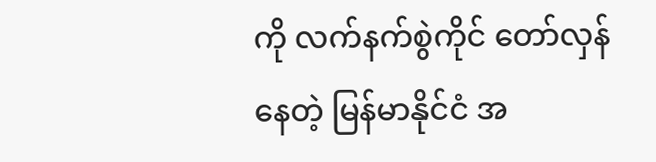ကို လက်နက်စွဲကိုင် တော်လှန်နေတဲ့ မြန်မာနိုင်ငံ အ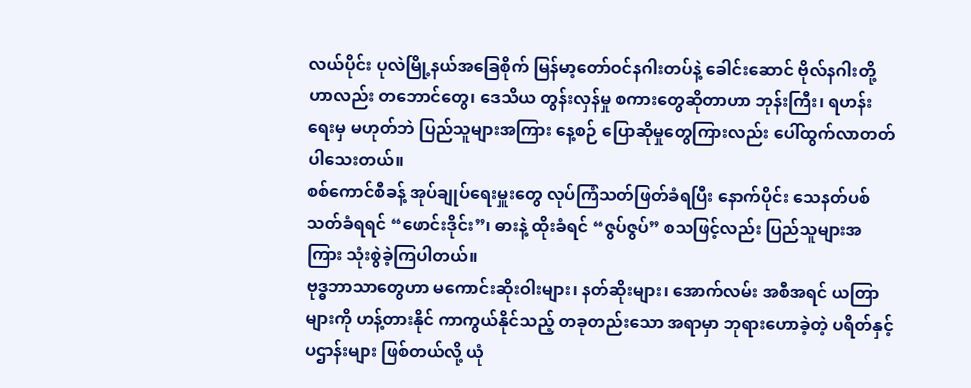လယ်ပိုင်း ပုလဲမြို့နယ်အခြေစိုက် မြန်မာ့တော်ဝင်နဂါးတပ်နဲ့ ခေါင်းဆောင် ဗိုလ်နဂါးတို့ဟာလည်း တဘောင်တွေ၊ ဒေသိယ တွန်းလှန်မှု စကားတွေဆိုတာဟာ ဘုန်းကြီး၊ ရဟန်းရေးမှ မဟုတ်ဘဲ ပြည်သူများအကြား နေ့စဉ် ပြောဆိုမှုတွေကြားလည်း ပေါ်ထွက်လာတတ်ပါသေးတယ်။
စစ်ကောင်စီခန့် အုပ်ချုပ်ရေးမှူးတွေ လုပ်ကြံသတ်ဖြတ်ခံရပြီး နောက်ပိုင်း သေနတ်ပစ်သတ်ခံရရင် “ဖောင်းဒိုင်း”၊ ဓားနဲ့ ထိုးခံရင် “ဇွပ်ဇွပ်” စသဖြင့်လည်း ပြည်သူများအကြား သုံးစွဲခဲ့ကြပါတယ်။
ဗုဒ္ဓဘာသာတွေဟာ မကောင်းဆိုးဝါးများ၊ နတ်ဆိုးများ၊ အောက်လမ်း အစီအရင် ယတြာများကို ဟန့်တားနိုင် ကာကွယ်နိုင်သည့် တခုတည်းသော အရာမှာ ဘုရားဟောခဲ့တဲ့ ပရိတ်နှင့် ပဌာန်းများ ဖြစ်တယ်လို့ ယုံ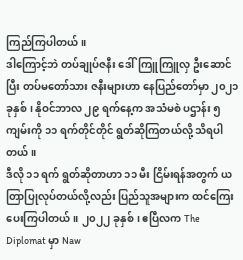ကြည်ကြပါတယ်။
ဒါကြောင့်ဘဲ တပ်ချုပ်ဇနီး ဒေါ်ကြူကြူလှ ဦးဆောင်ပြီး တပ်မတော်သား ဇနီးများဟာ နေပြည်တော်မှာ ၂၀၂၁ ခုနှစ်၊ နိုဝင်ဘာလ ၂၉ ရက်နေ့က အသံမစဲ ပဌာန်း ၅ ကျမ်းကို ၁၁ ရက်တိုင်တိုင် ရွတ်ဆိုကြတယ်လို့ သိရပါတယ်။
ဒီလို ၁၁ ရက် ရွတ်ဆိုတာဟာ ၁၁ မီး ငြိမ်းရန်အတွက် ယတြာပြုလုပ်တယ်လို့လည်း ပြည်သူအများက ထင်ကြေးပေးကြပါတယ်။ ၂၀၂၂ ခုနှစ်၊ ဧပြီလက The Diplomat မှာ Naw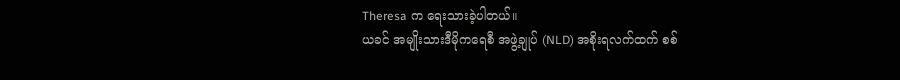Theresa က ရေးသားခဲ့ပါတယ်။
ယခင် အမျိုးသားဒီမိုကရေစီ အဖွဲ့ချုပ် (NLD) အစိုးရလက်ထက် စစ်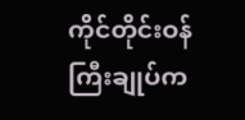ကိုင်တိုင်းဝန်ကြီးချုပ်က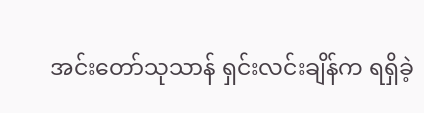အင်းတော်သုသာန် ရှင်းလင်းချိန်က ရရှိခဲ့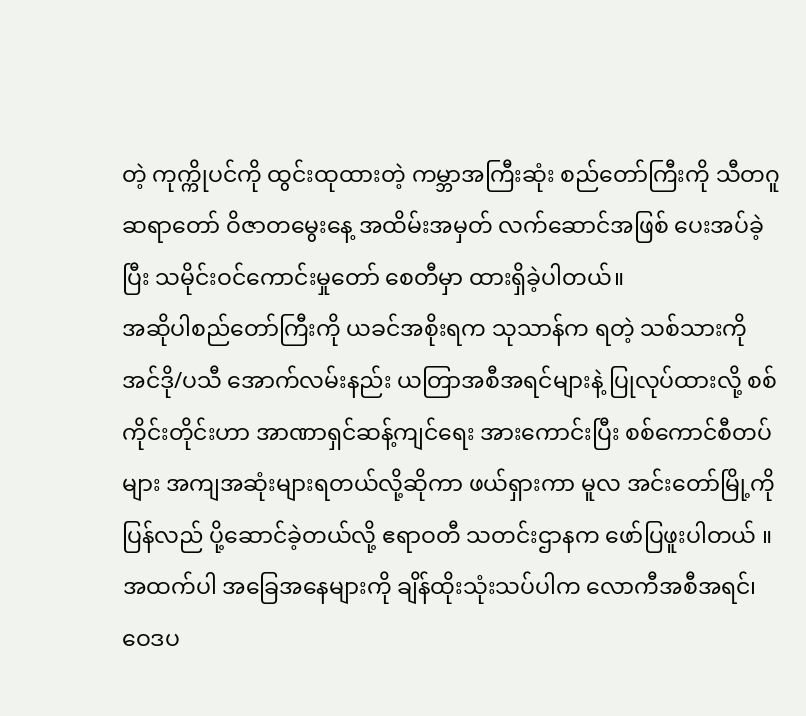တဲ့ ကုက္ကိုပင်ကို ထွင်းထုထားတဲ့ ကမ္ဘာအကြီးဆုံး စည်တော်ကြီးကို သီတဂူဆရာတော် ဝိဇာတမွေးနေ့ အထိမ်းအမှတ် လက်ဆောင်အဖြစ် ပေးအပ်ခဲ့ပြီး သမိုင်းဝင်ကောင်းမှုတော် စေတီမှာ ထားရှိခဲ့ပါတယ်။
အဆိုပါစည်တော်ကြီးကို ယခင်အစိုးရက သုသာန်က ရတဲ့ သစ်သားကို အင်ဒို/ပသီ အောက်လမ်းနည်း ယတြာအစီအရင်များနဲ့ ပြုလုပ်ထားလို့ စစ်ကိုင်းတိုင်းဟာ အာဏာရှင်ဆန့်ကျင်ရေး အားကောင်းပြီး စစ်ကောင်စီတပ်များ အကျအဆုံးများရတယ်လို့ဆိုကာ ဖယ်ရှားကာ မူလ အင်းတော်မြို့ကို ပြန်လည် ပို့ဆောင်ခဲ့တယ်လို့ ဧရာဝတီ သတင်းဌာနက ဖော်ပြဖူးပါတယ် ။
အထက်ပါ အခြေအနေများကို ချိန်ထိုးသုံးသပ်ပါက လောကီအစီအရင်၊ ဝေဒပ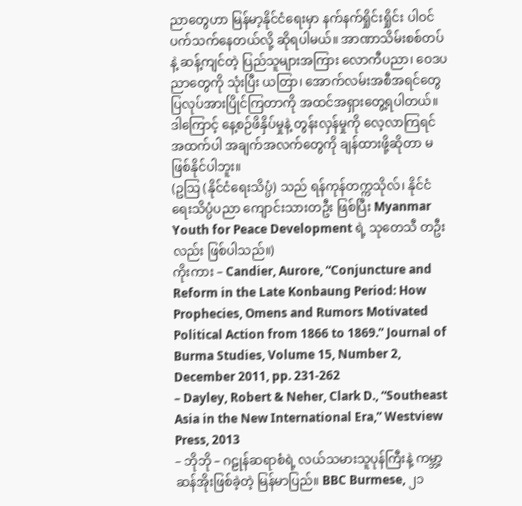ညာတွေဟာ မြန်မာ့နိုင်ငံရေးမှာ နက်နက်ရှိုင်းရှိုင်း ပါဝင်ပက်သက်နေတယ်လို့ ဆိုရပါမယ်။ အာဏာသိမ်းစစ်တပ်နဲ့ ဆန့်ကျင်တဲ့ ပြည်သူများအကြား လောကီပညာ၊ ဝေဒပညာတွေကို သုံးပြီး ယတြာ၊ အောက်လမ်းအစီအရင်တွေ ပြလုပ်အားပြိုင်ကြတာကို အထင်အရှားတွေ့ရပါတယ်။ ဒါကြောင့် နေ့စဉ်ဖိနှိပ်မှုနဲ့ တွန်းလှန်မှုကို လေ့လာကြရင် အထက်ပါ အချက်အလက်တွေကို ချန်ထားဖို့ဆိုတာ မဖြစ်နိုင်ပါဘူး။
(ဥသြ (နိုင်ငံရေးသိပ္ပံ) သည် ရန်ကုန်တက္ကသိုလ်၊ နိုင်ငံရေးသိပ္ပံပညာ ကျောင်းသားတဦး ဖြစ်ပြီး Myanmar Youth for Peace Development ရဲ့ သုတေသီ တဦးလည်း ဖြစ်ပါသည်။)
ကိုးကား – Candier, Aurore, “Conjuncture and Reform in the Late Konbaung Period: How Prophecies, Omens and Rumors Motivated Political Action from 1866 to 1869.” Journal of Burma Studies, Volume 15, Number 2, December 2011, pp. 231-262
– Dayley, Robert & Neher, Clark D., “Southeast Asia in the New International Era,” Westview Press, 2013
– ဘိုဘို – ဂဠုန်ဆရာစံရဲ့ လယ်သမားသူပုန်ကြီးနဲ့ ကမ္ဘာ့ဆန်အိုးဖြစ်ခဲ့တဲ့ မြန်မာပြည်။ BBC Burmese, ၂၁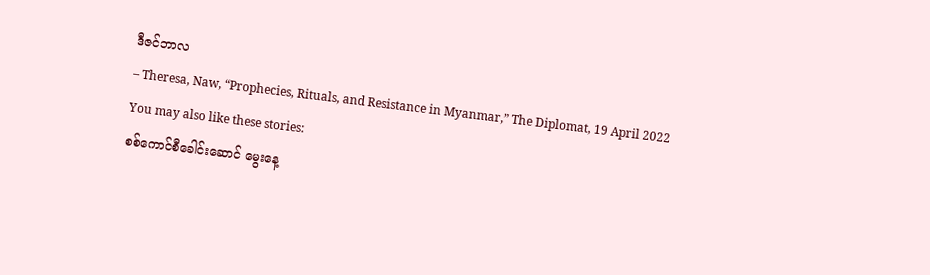ဒီဇင်ဘာလ
– Theresa, Naw, “Prophecies, Rituals, and Resistance in Myanmar,” The Diplomat, 19 April 2022
You may also like these stories:
စစ်ကောင်စီခေါင်းဆောင် မွေးနေ့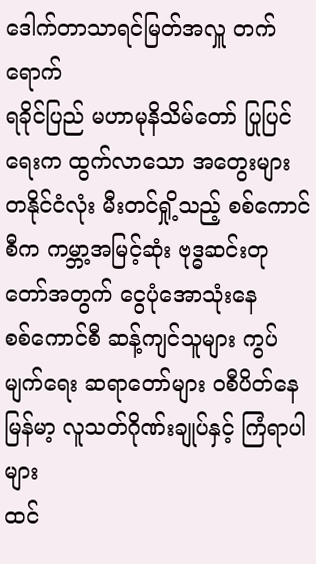ဒေါက်တာသာရင်မြတ်အလှူ တက်ရောက်
ရခိုင်ပြည် မဟာမုနိသိမ်တော် ပြုပြင်ရေးက ထွက်လာသော အတွေးများ
တနိုင်ငံလုံး မီးတင်ရှို့သည့် စစ်ကောင်စီက ကမ္ဘာ့အမြင့်ဆုံး ဗုဒ္ဓဆင်းတုတော်အတွက် ငွေပုံအောသုံးနေ
စစ်ကောင်စီ ဆန့်ကျင်သူများ ကွပ်မျက်ရေး ဆရာတော်များ ဝစီပိတ်နေ
မြန်မာ့ လူသတ်ဂိုဏ်းချုပ်နှင့် ကြံရာပါများ
ထင်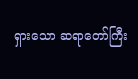ရှားသော ဆရာတော်ကြီး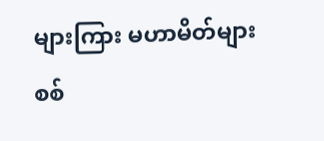များကြား မဟာမိတ်များ စစ်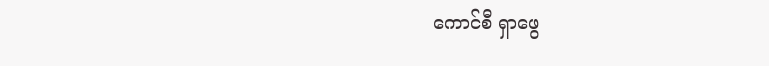ကောင်စီ ရှာဖွေ